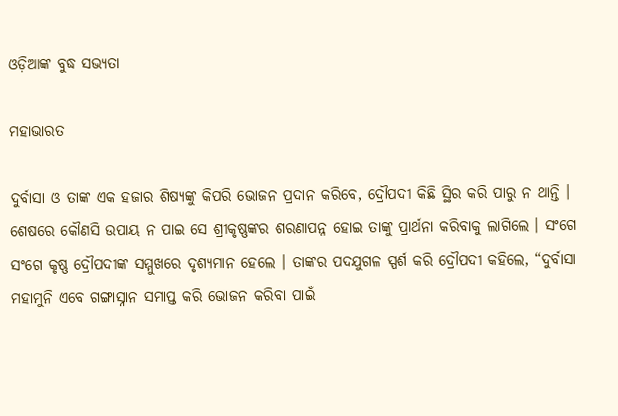ଓଡ଼ିଆଙ୍କ ବୁଦ୍ଧ ସଭ୍ୟତା

ମହାଭାରତ

ଦୁର୍ବାସା ଓ ତାଙ୍କ ଏକ ହଜାର ଶିଷ୍ୟଙ୍କୁ କିପରି ଭୋଜନ ପ୍ରଦାନ କରିବେ, ଦ୍ରୌପଦୀ କିଛି ସ୍ଥିର କରି ପାରୁ ନ ଥାନ୍ତି । ଶେଷରେ କୌଣସି ଉପାୟ ନ ପାଇ ସେ ଶ୍ରୀକୃଷ୍ଣଙ୍କର ଶରଣାପନ୍ନ ହୋଇ ତାଙ୍କୁ ପ୍ରାର୍ଥନା କରିବାକୁ ଲାଗିଲେ । ସଂଗେ ସଂଗେ କୃଷ୍ଣ ଦ୍ରୌପଦୀଙ୍କ ସମ୍ମୁଖରେ ଦୃଶ୍ୟମାନ ହେଲେ । ତାଙ୍କର ପଦଯୁଗଳ ସ୍ପର୍ଶ କରି ଦ୍ରୌପଦୀ କହିଲେ, “ଦୁର୍ବାସା ମହାମୁନି ଏବେ ଗଙ୍ଗାସ୍ନାନ ସମାପ୍ତ କରି ଭୋଜନ କରିବା ପାଇଁ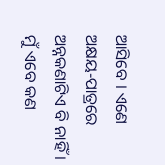ଆସିବେ । ଏଣେ ଅକ୍ଷୟ-ପାତ୍ରରେ ଅନ୍ନକଣାଟିଏ ବି ନାହିଁ । ମୁଁ ଏବେ କଣ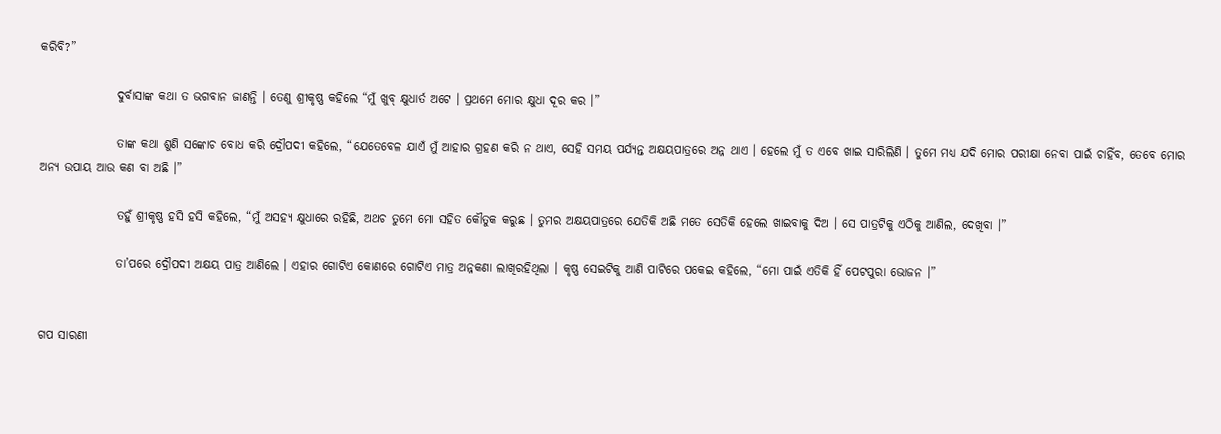କରିବି?”

                ଦୁର୍ବାସାଙ୍କ କଥା ତ ଭଗବାନ ଜାଣନ୍ତି । ତେଣୁ ଶ୍ରୀକୃଷ୍ଣ କହିଲେ “ମୁଁ ଖୁବ୍ କ୍ଷୁଧାର୍ତ ଅଟେ । ପ୍ରଥମେ ମୋର କ୍ଷୁଧା ଦୂର କର ।”

                ତାଙ୍କ କଥା ଶୁଣି ସଙ୍କୋଚ ବୋଧ କରି ଦ୍ରୌପଦୀ କହିଲେ, “ଯେତେବେଳ ଯାଏଁ ମୁଁ ଆହାର ଗ୍ରହଣ କରି ନ ଥାଏ, ସେହି ସମୟ ପର୍ଯ୍ୟନ୍ତ ଅକ୍ଷୟପାତ୍ରରେ ଅନ୍ନ ଥାଏ । ହେଲେ ମୁଁ ତ ଏବେ ଖାଇ ସାରିଲିଣି । ତୁମେ ମଧ୍ୟ ଯଦି ମୋର ପରୀକ୍ଷା ନେବା ପାଇଁ ଚାହିଁବ, ତେବେ ମୋର ଅନ୍ୟ ଉପାୟ ଆଉ କଣ ବା ଅଛି ।”

                ତହୁଁ ଶ୍ରୀକୃଷ୍ଣ ହସି ହସି କହିଲେ, “ମୁଁ ଅସହ୍ୟ କ୍ଷୁଧାରେ ରହିଛି, ଅଥଚ ତୁମେ ମୋ ସହିତ କୌତୁକ କରୁଛ । ତୁମର ଅକ୍ଷୟପାତ୍ରରେ ଯେତିକି ଅଛି ମତେ ସେତିକି ହେଲେ ଖାଇବାକୁ ଦିଅ । ସେ ପାତ୍ରଟିକୁ ଏଠିକୁ ଆଣିଲ, ଦେଖିବା ।”

                ତା’ପରେ ଦ୍ରୌପଦୀ ଅକ୍ଷୟ ପାତ୍ର ଆଣିଲେ । ଏହାର ଗୋଟିଏ କୋଣରେ ଗୋଟିଏ ମାତ୍ର ଅନ୍ନକଣା ଲାଖିରହିଥିଲା । କୃଷ୍ଣ ସେଇଟିକୁ ଆଣି ପାଟିରେ ପକେଇ କହିଲେ, “ମୋ ପାଇଁ ଏତିକି ହିଁ ପେଟପୁରା ଭୋଜନ ।”


ଗପ ସାରଣୀ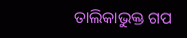ତାଲିକାଭୁକ୍ତ ଗପ